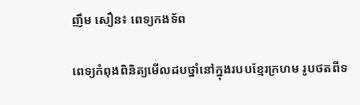ញឹម សឿន៖ ពេទ្យកងទ័ព

ពេទ្យកំពុងពិនិត្យមើលដបថ្នាំនៅក្នុងរបបខ្មែរក្រហម រូបថតពីទ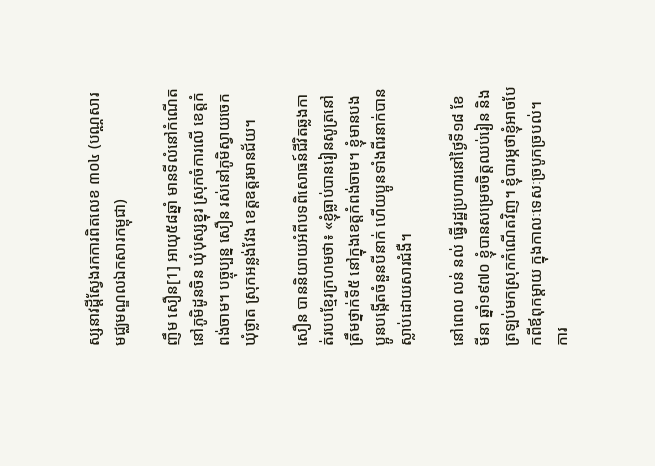ស្សនាវដ្តីស្វែងរកការពិតលេខ ៣០៤ (បណ្ណសារមជ្ឈមណ្ឌលឯកសារកម្ពុជា)

ញឹម សឿន[1] អាយុ៥៨ឆ្នាំ មានទីលំនៅកំណើតនៅភូមិដូនចិន ឃុំបុស្សខ្នុរ ស្រុកចំការលើ ខេត្តកំពង់ចាម។ បច្ចុប្បន្ន សឿន រស់នៅភូមិស្វាយចេក ឃុំថ្លាត ស្រុកអន្លង់វែង ខេត្តឧត្តរមានជ័យ។

សឿន បាននិយាយអំពីបទពិសោធន៍ជីវិតឆ្លងកាត់របបខ្មែរក្រហមថា៖ «ខ្ញុំធ្លាប់បានរៀនសូត្រនៅត្រឹមថ្នាក់ទី៥ នៅក្នុងខេត្តកំពង់ចាម។ ខ្ញុំមានបងប្អូនបង្កើតចំនួនបីនាក់ ហើយប្អូនទាំងពីរនាក់បានស្លាប់ដោយសារជំងឺ។

នៅពេល លន់ នល់ ធ្វើរដ្ឋប្រហារនៅថ្ងៃទី១៨ ខែមីនា ឆ្នាំ១៩៧០ ខ្ញុំបានសម្រេចចិត្តឈប់រៀន និងត្រឡប់មកស្រុកកំណើតវិញ។ ខ្ញុំបារម្ភថាខ្ញុំអាចបែកពីឪពុកម្តាយ ក្នុងកាលៈទេសៈច្របូកច្របល់។ ការ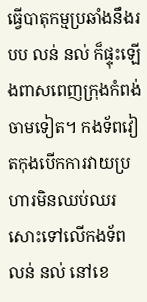ធ្វើបាតុកម្មប្រឆាំងនឹងរបប លន់ នល់ ក៏ផ្ទុះឡើងពាសពេញក្រុងកំពង់ចាមទៀត។ កងទ័ពវៀតកុងបើកការវាយប្រហារមិនឈប់ឈរសោះទៅលើកងទ័ព លន់ នល់ នៅខេ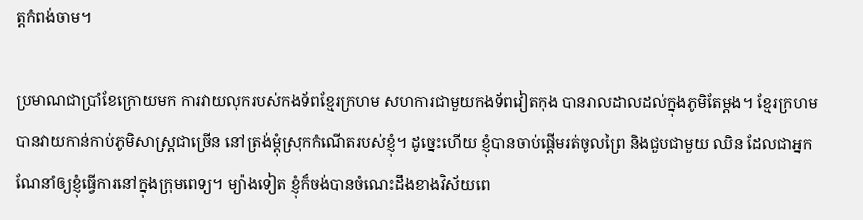ត្តកំពង់ចាម។

ប្រមាណជាប្រាំខែក្រោយមក ការវាយលុករបស់កងទ័ពខ្មែរក្រហម សហការជាមួយកងទ័ពវៀតកុង បានរាលដាលដល់ក្នុងភូមិតែម្តង។ ខ្មែរក្រហមបានវាយកាន់កាប់ភូមិសាស្ត្រជាច្រើន នៅត្រង់ម្តុំស្រុកកំណើតរបស់ខ្ញុំ។ ដូច្នេះហើយ ខ្ញុំបានចាប់ផ្តើមរត់ចូលព្រៃ និងជួបជាមួយ ឈិន ដែលជាអ្នកណែនាំឲ្យខ្ញុំធ្វើការនៅក្នុងក្រុមពេទ្យ។ ម្យ៉ាងទៀត ខ្ញុំក៏ចង់បានចំណេះដឹងខាងវិស័យពេ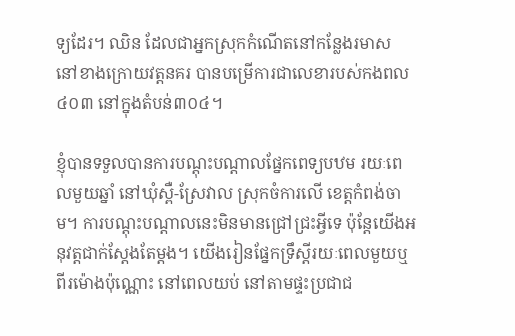ទ្យដែរ។ ឈិន ដែលជាអ្នកស្រុកកំណើតនៅកន្លែងរមាស នៅខាងក្រោយវត្តនគរ បានបម្រើការជាលេខារបស់កងពល៤០៣ នៅក្នុងតំបន់៣០៤។

ខ្ញុំបានទទួលបានការបណ្តុះបណ្តាលផ្នែកពេទ្យបឋម រយៈពេលមួយឆ្នាំ នៅឃុំស្ពឺ-ស្រែវាល ស្រុកចំការលើ ខេត្តកំពង់ចាម។ ការបណ្តុះបណ្តាលនេះមិនមានជ្រៅជ្រះអ្វីទេ ប៉ុន្តែយើងអនុវត្តជាក់ស្តែងតែម្តង។ យើងរៀនផ្នែកទ្រឹស្តីរយៈពេលមួយឬពីរម៉ោងប៉ុណ្ណោះ នៅពេលយប់ នៅតាមផ្ទះប្រជាជ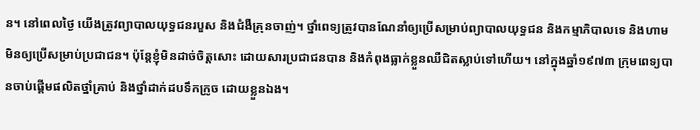ន។ នៅពេលថ្ងៃ យើងត្រូវព្យាបាលយុទ្ធជនរបួស និងជំងឺគ្រុនចាញ់។ ថ្នាំពេទ្យត្រូវបានណែនាំឲ្យប្រើសម្រាប់ព្យាបាលយុទ្ធជន និងកម្មាភិបាលទេ និងហាមមិនឲ្យប្រើសម្រាប់ប្រជាជន។ ប៉ុន្តែខ្ញុំមិនដាច់ចិត្តសោះ ដោយសារប្រជាជនបាន និងកំពុងធ្លាក់ខ្លួនឈឺជិតស្លាប់ទៅហើយ។ នៅក្នុងឆ្នាំ១៩៧៣ ក្រុមពេទ្យបានចាប់ផ្តើមផលិតថ្នាំគ្រាប់ និងថ្នាំដាក់ដបទឹកក្រូច ដោយខ្លួនឯង។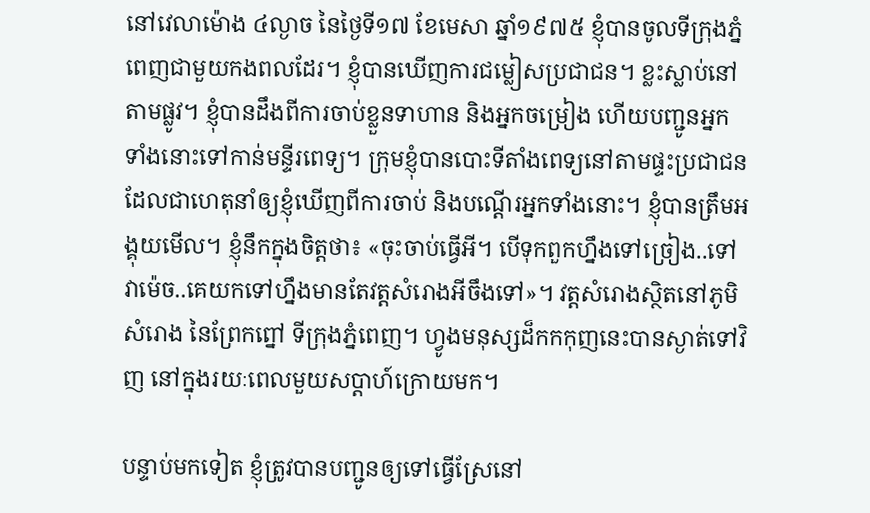នៅវេលាម៉ោង ៤ល្ងាច នៃថ្ងៃទី១៧ ខែមេសា ឆ្នាំ១៩៧៥ ខ្ញុំបានចូលទីក្រុងភ្នំពេញជាមួយកងពលដែរ។ ខ្ញុំបានឃើញការជម្លៀសប្រជាជន។ ខ្លះស្លាប់នៅតាមផ្លូវ។ ខ្ញុំបានដឹងពីការចាប់ខ្លួនទាហាន និងអ្នកចម្រៀង ហើយបញ្ជូនអ្នកទាំងនោះទៅកាន់មន្ទីរពេទ្យ។ ក្រុមខ្ញុំបានបោះទីតាំងពេទ្យនៅតាមផ្ទះប្រជាជន ដែលជាហេតុនាំឲ្យខ្ញុំឃើញពីការចាប់ និងបណ្តើរអ្នកទាំងនោះ។ ខ្ញុំបានត្រឹមអង្គុយមើល។ ខ្ញុំនឹកក្នុងចិត្តថា៖ «ចុះចាប់ធ្វើអី។ បើទុកពួកហ្នឹងទៅច្រៀង..ទៅវាម៉េច..គេយកទៅហ្នឹងមានតែវត្តសំរោងអីចឹងទៅ»។ វត្តសំរោងស្ថិតនៅភូមិសំរោង នៃព្រែកព្នៅ ទីក្រុងភ្នំពេញ។ ហ្វូងមនុស្សដ៏កកកុញនេះបានស្ងាត់ទៅវិញ នៅក្នុងរយៈពេលមួយសប្តាហ៍ក្រោយមក។

បន្ទាប់មកទៀត ខ្ញុំត្រូវបានបញ្ជូនឲ្យទៅធ្វើស្រែនៅ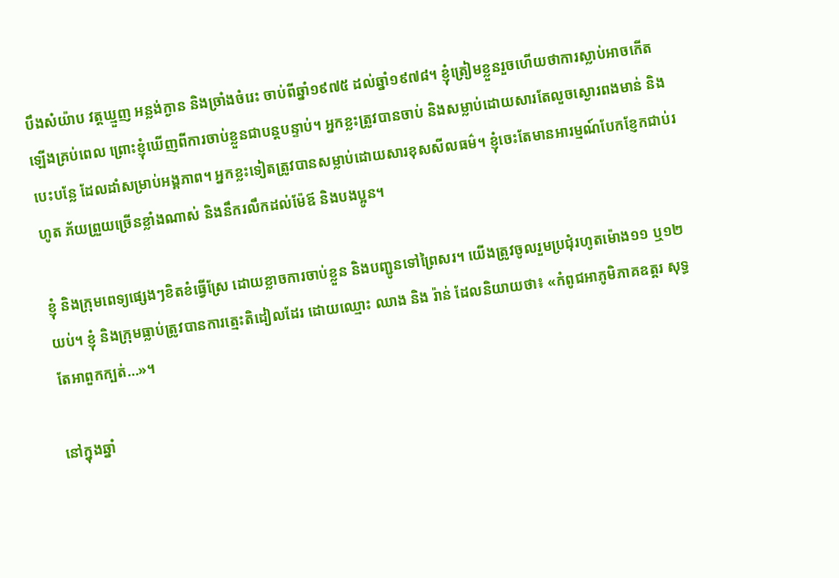បឹងសំយ៉ាប វត្តឃ្មួញ អន្លង់ក្ងាន និងច្រាំងចំរេះ ចាប់ពីឆ្នាំ១៩៧៥ ដល់ឆ្នាំ១៩៧៨។ ខ្ញុំត្រៀមខ្លួនរួចហើយថាការស្លាប់អាចកើតឡើងគ្រប់ពេល ព្រោះខ្ញុំឃើញពីការចាប់ខ្លួនជាបន្តបន្ទាប់។ អ្នកខ្លះត្រូវបានចាប់ និងសម្លាប់ដោយសារតែលួចស្ងោរពងមាន់ និងបេះបន្លែ ដែលដាំសម្រាប់អង្គភាព។ អ្នកខ្លះទៀតត្រូវបានសម្លាប់ដោយសារខុសសីលធម៌។ ខ្ញុំចេះតែមានអារម្មណ៍បែកខ្ញែកជាប់រហូត ភ័យព្រួយច្រើនខ្លាំងណាស់ និងនឹករលឹកដល់ម៉ែឪ និងបងប្អូន។

ខ្ញុំ និងក្រុមពេទ្យផ្សេងៗខិតខំធ្វើស្រែ ដោយខ្លាចការចាប់ខ្លួន និងបញ្ជូនទៅព្រៃសរ។ យើងត្រូវចូលរួមប្រជុំរហូតម៉ោង១១ ឬ១២យប់។ ខ្ញុំ និងក្រុមធ្លាប់ត្រូវបានការត្មេះតិដៀលដែរ ដោយឈ្មោះ ឈាង និង រ៉ាន់ ដែលនិយាយថា៖ «កំពូជអាភូមិភាគឧត្តរ សុទ្ធតែអាពួកក្បត់…»។

នៅក្នុងឆ្នាំ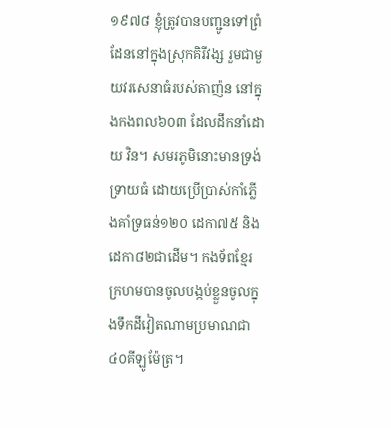១៩៧៨ ខ្ញុំត្រូវបានបញ្ជូនទៅព្រំដែននៅក្នុងស្រុកគិរីវង្ស រួមជាមួយវរសេនាធំរបស់តាញ៉ន នៅក្នុងកងពល៦០៣ ដែលដឹកនាំដោយ វិន។ សមរភូមិនោះមានទ្រង់ទ្រាយធំ ដោយប្រើប្រាស់កាំភ្លើងគាំទ្រធន់១២០ ដេកា៧៥ និងដេកា៨២ជាដើម។ កងទ័ពខ្មែរក្រហមបានចូលបង្កប់ខ្លួនចូលក្នុងទឹកដីវៀតណាមប្រមាណជា៤០គីឡូម៉ែត្រ។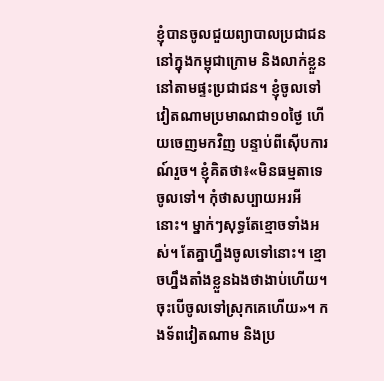ខ្ញុំបានចូលជួយព្យាបាលប្រជាជននៅក្នុងកម្ពុជាក្រោម និងលាក់ខ្លួននៅតាមផ្ទះប្រជាជន។ ខ្ញុំចូលទៅវៀតណាមប្រមាណជា១០ថ្ងៃ ហើយចេញមកវិញ បន្ទាប់ពីស៊ើបការណ៍រួច។ ខ្ញុំគិតថា៖«មិនធម្មតាទេចូលទៅ។ កុំថាសប្បាយអរអីនោះ។ ម្នាក់ៗសុទ្ធតែខ្មោចទាំងអស់។ តែគ្នាហ្នឹងចូលទៅនោះ។ ខ្មោចហ្នឹងតាំងខ្លួនឯងថាងាប់ហើយ។ ចុះបើចូលទៅស្រុកគេហើយ»។ កងទ័ពវៀតណាម និងប្រ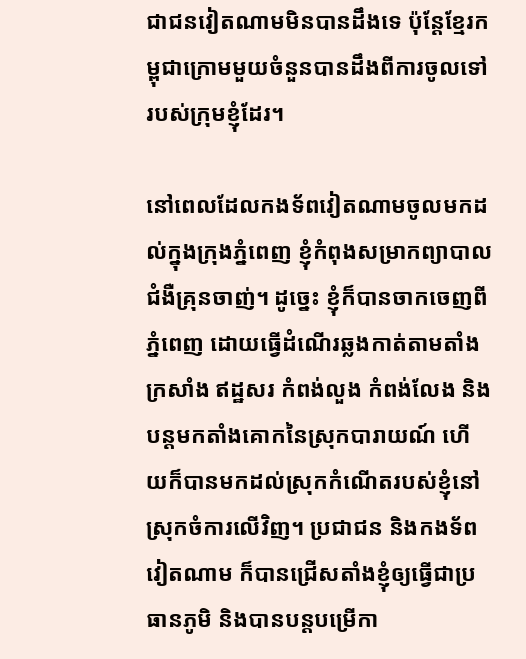ជាជនវៀតណាមមិនបានដឹងទេ ប៉ុន្តែខ្មែរកម្ពុជាក្រោមមួយចំនួនបានដឹងពីការចូលទៅរបស់ក្រុមខ្ញុំដែរ។

នៅពេលដែលកងទ័ពវៀតណាមចូលមកដល់ក្នុងក្រុងភ្នំពេញ ខ្ញុំកំពុងសម្រាកព្យាបាលជំងឺគ្រុនចាញ់។ ដូច្នេះ ខ្ញុំក៏បានចាកចេញពីភ្នំពេញ ដោយធ្វើដំណើរឆ្លងកាត់តាមតាំងក្រសាំង ឥដ្ឋសរ កំពង់លួង កំពង់លែង និងបន្តមកតាំងគោកនៃស្រុកបារាយណ៍ ហើយក៏បានមកដល់ស្រុកកំណើតរបស់ខ្ញុំនៅស្រុកចំការលើវិញ។ ប្រជាជន និងកងទ័ពវៀតណាម ក៏បានជ្រើសតាំងខ្ញុំឲ្យធ្វើជាប្រធានភូមិ និងបានបន្តបម្រើកា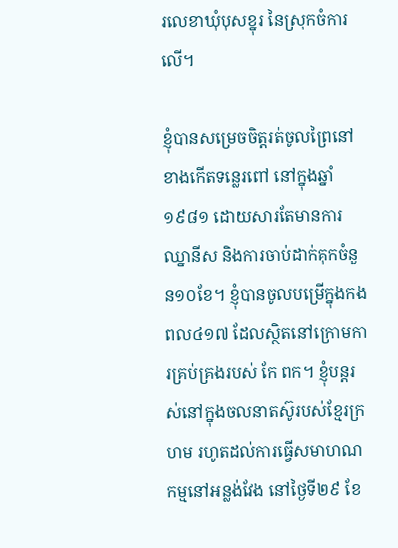រលេខាឃុំបុសខ្នុរ នៃស្រុកចំការលើ។

ខ្ញុំបានសម្រេចចិត្តរត់ចូលព្រៃនៅខាងកើតទន្លេរពៅ នៅក្នុងឆ្នាំ១៩៨១ ដោយសារតែមានការឈ្នានីស និងការចាប់ដាក់គុកចំនួន១០ខែ។ ខ្ញុំបានចូលបម្រើក្នុងកងពល៤១៧ ដែលស្ថិតនៅក្រោមការគ្រប់គ្រងរបស់ កែ ពក។ ខ្ញុំបន្តរស់នៅក្នុងចលនាតស៊ូរបស់ខ្មែរក្រហម រហូតដល់ការធ្វើសមាហណកម្មនៅអន្លង់វែង នៅថ្ងៃទី២៩ ខែ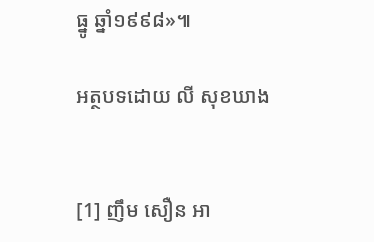ធ្នូ ឆ្នាំ១៩៩៨»៕

អត្ថបទដោយ លី សុខឃាង


[1] ញឹម សឿន អា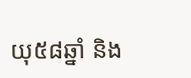យុ៥៨ឆ្នាំ និង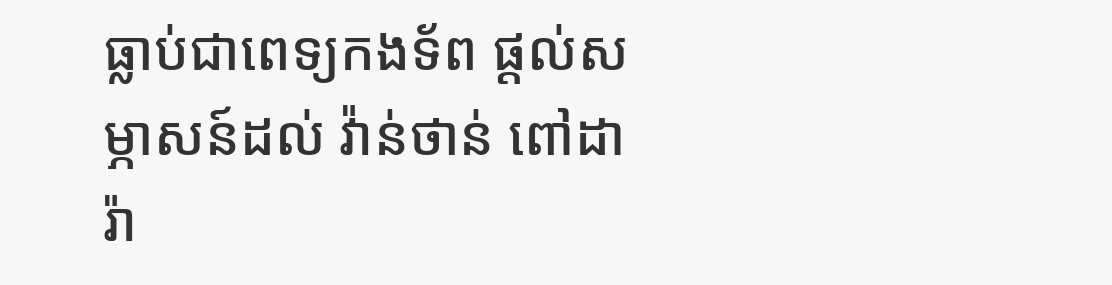ធ្លាប់ជាពេទ្យកងទ័ព ផ្តល់សម្ភាសន៍ដល់ វ៉ាន់ថាន់ ពៅដារ៉ា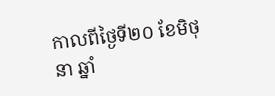កាលពីថ្ងៃទី២០ ខែមិថុនា ឆ្នាំ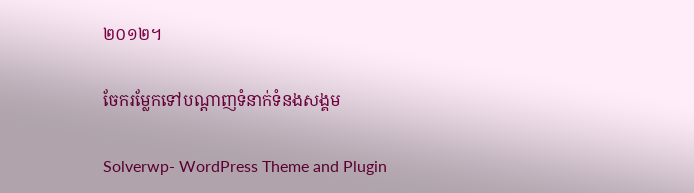២០១២។

ចែករម្លែកទៅបណ្តាញទំនាក់ទំនងសង្គម

Solverwp- WordPress Theme and Plugin